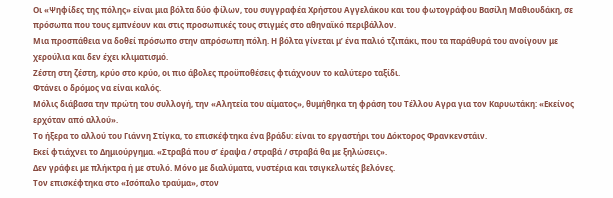Οι «Ψηφίδες της πόλης» είναι μια βόλτα δύο φίλων, του συγγραφέα Χρήστου Αγγελάκου και του φωτογράφου Βασίλη Μαθιουδάκη, σε πρόσωπα που τους εμπνέουν και στις προσωπικές τους στιγμές στο αθηναϊκό περιβάλλον.
Μια προσπάθεια να δοθεί πρόσωπο στην απρόσωπη πόλη. Η βόλτα γίνεται μ’ ένα παλιό τζιπάκι, που τα παράθυρά του ανοίγουν με χερούλια και δεν έχει κλιματισμό.
Ζέστη στη ζέστη, κρύο στο κρύο, οι πιο άβολες προϋποθέσεις φτιάχνουν το καλύτερο ταξίδι.
Φτάνει ο δρόμος να είναι καλός.
Μόλις διάβασα την πρώτη του συλλογή, την «Αλητεία του αίματος», θυμήθηκα τη φράση του Τέλλου Αγρα για τον Καρυωτάκη: «Εκείνος ερχόταν από αλλού».
Το ήξερα το αλλού του Γιάννη Στίγκα, το επισκέφτηκα ένα βράδυ: είναι το εργαστήρι του Δόκτορος Φρανκενστάιν.
Εκεί φτιάχνει το Δημιούργημα. «Στραβά που σ’ έραψα / στραβά / στραβά θα με ξηλώσεις».
Δεν γράφει με πλήκτρα ή με στυλό. Μόνο με διαλύματα, νυστέρια και τσιγκελωτές βελόνες.
Τον επισκέφτηκα στο «Ισόπαλο τραύμα», στον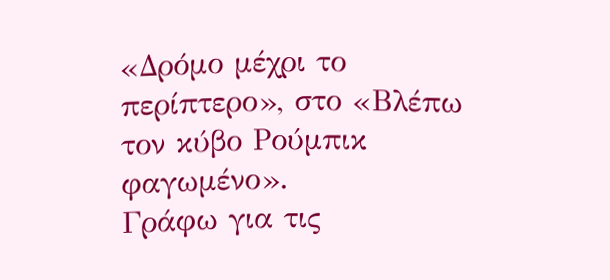«Δρόμο μέχρι το περίπτερο», στο «Βλέπω τον κύβο Ρούμπικ φαγωμένο».
Γράφω για τις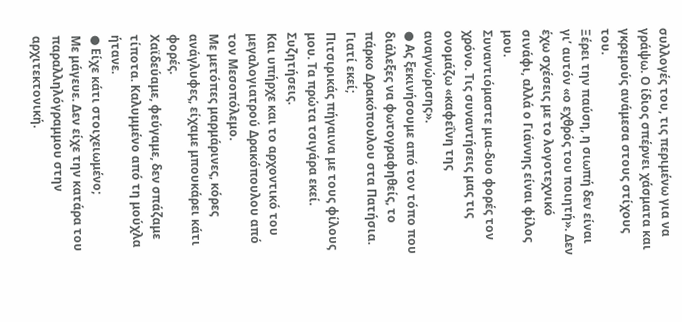συλλογές του, τις περιμένω για να γράψω. Ο ίδιος σπέρνει χάσματα και γκρεμούς ανάμεσα στους στίχους του.
Ξέρει την παύση, η σιωπή δεν είναι γι’ αυτόν «ο εχθρός του ποιητή». Δεν έχω σχέσεις με το λογοτεχνικό σινάφι, αλλά ο Γιάννης είναι φίλος μου.
Συναντιόμαστε μια-δυο φορές τον χρόνο. Τις συναντήσεις μας τις ονομάζω «καφεΐνη της αναγνώρισης».
● Ας ξεκινήσουμε από τον τόπο που διάλεξες να φωτογραφηθείς, το πάρκο Δρακόπουλου στα Πατήσια. Γιατί εκεί;
Πιτσιρικάς πήγαινα με τους φίλους μου. Τα πρώτα τσιγάρα εκεί. Συζητήσεις.
Και υπήρχε και το αρχοντικό του μεγαλογιατρού Δρακόπουλου από τον Μεσοπόλεμο.
Με μετόπες μαρμάρινες, κόρες ανάγλυφες, είχαμε μπουκάρει κάτι φορές.
Χαϊδεύαμε, φεύγαμε, δεν σπάζαμε τίποτα. Καλυμμένο από τη μούχλα ήτανε.
● Είχε κάτι στοιχειωμένο;
Με μάγευε. Δεν είχε την κατάρα του παραλληλόγραμμου στην αρχιτεκτονική.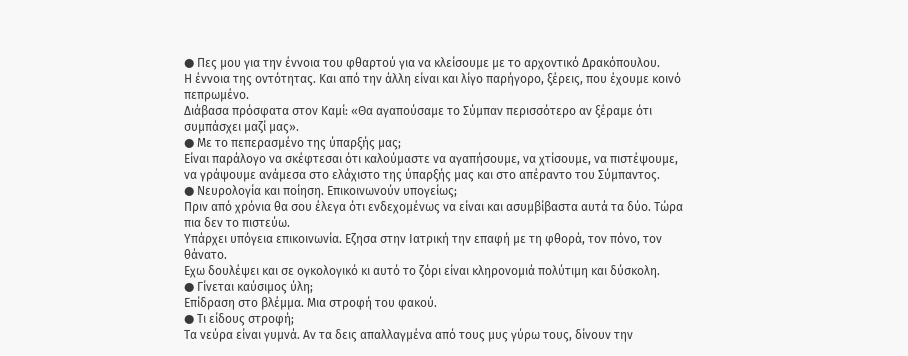● Πες μου για την έννοια του φθαρτού για να κλείσουμε με το αρχοντικό Δρακόπουλου.
Η έννοια της οντότητας. Και από την άλλη είναι και λίγο παρήγορο, ξέρεις, που έχουμε κοινό πεπρωμένο.
Διάβασα πρόσφατα στον Καμί: «Θα αγαπούσαμε το Σύμπαν περισσότερο αν ξέραμε ότι συμπάσχει μαζί μας».
● Με το πεπερασμένο της ύπαρξής μας;
Είναι παράλογο να σκέφτεσαι ότι καλούμαστε να αγαπήσουμε, να χτίσουμε, να πιστέψουμε, να γράψουμε ανάμεσα στο ελάχιστο της ύπαρξής μας και στο απέραντο του Σύμπαντος.
● Νευρολογία και ποίηση. Επικοινωνούν υπογείως;
Πριν από χρόνια θα σου έλεγα ότι ενδεχομένως να είναι και ασυμβίβαστα αυτά τα δύο. Τώρα πια δεν το πιστεύω.
Υπάρχει υπόγεια επικοινωνία. Εζησα στην Ιατρική την επαφή με τη φθορά, τον πόνο, τον θάνατο.
Εχω δουλέψει και σε ογκολογικό κι αυτό το ζόρι είναι κληρονομιά πολύτιμη και δύσκολη.
● Γίνεται καύσιμος ύλη;
Επίδραση στο βλέμμα. Μια στροφή του φακού.
● Τι είδους στροφή;
Τα νεύρα είναι γυμνά. Αν τα δεις απαλλαγμένα από τους μυς γύρω τους, δίνουν την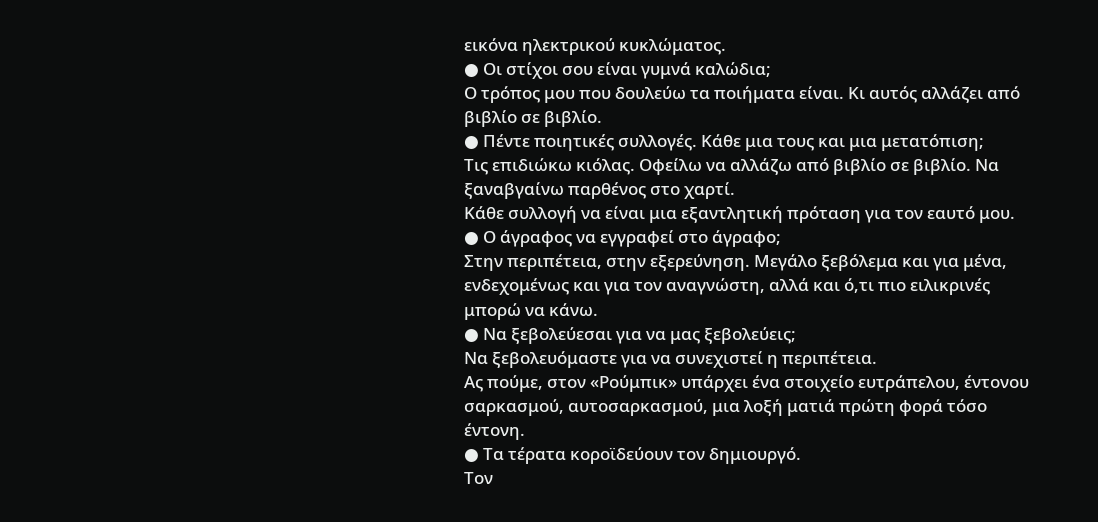εικόνα ηλεκτρικού κυκλώματος.
● Οι στίχοι σου είναι γυμνά καλώδια;
Ο τρόπος μου που δουλεύω τα ποιήματα είναι. Κι αυτός αλλάζει από βιβλίο σε βιβλίο.
● Πέντε ποιητικές συλλογές. Κάθε μια τους και μια μετατόπιση;
Τις επιδιώκω κιόλας. Οφείλω να αλλάζω από βιβλίο σε βιβλίο. Να ξαναβγαίνω παρθένος στο χαρτί.
Κάθε συλλογή να είναι μια εξαντλητική πρόταση για τον εαυτό μου.
● Ο άγραφος να εγγραφεί στο άγραφο;
Στην περιπέτεια, στην εξερεύνηση. Μεγάλο ξεβόλεμα και για μένα, ενδεχομένως και για τον αναγνώστη, αλλά και ό,τι πιο ειλικρινές μπορώ να κάνω.
● Να ξεβολεύεσαι για να μας ξεβολεύεις;
Να ξεβολευόμαστε για να συνεχιστεί η περιπέτεια.
Ας πούμε, στον «Ρούμπικ» υπάρχει ένα στοιχείο ευτράπελου, έντονου σαρκασμού, αυτοσαρκασμού, μια λοξή ματιά πρώτη φορά τόσο έντονη.
● Τα τέρατα κοροϊδεύουν τον δημιουργό.
Τον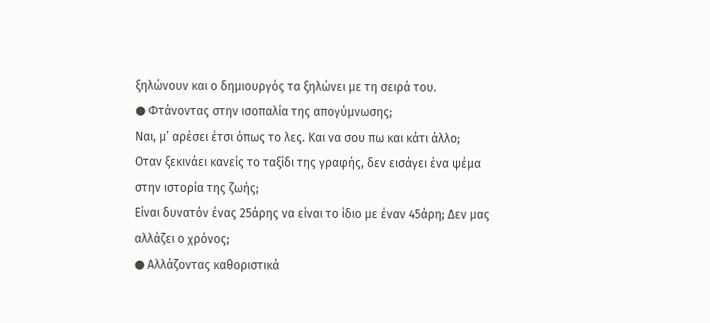ξηλώνουν και ο δημιουργός τα ξηλώνει με τη σειρά του.
● Φτάνοντας στην ισοπαλία της απογύμνωσης;
Ναι, μ’ αρέσει έτσι όπως το λες. Και να σου πω και κάτι άλλο;
Οταν ξεκινάει κανείς το ταξίδι της γραφής, δεν εισάγει ένα ψέμα στην ιστορία της ζωής;
Είναι δυνατόν ένας 25άρης να είναι το ίδιο με έναν 45άρη; Δεν μας αλλάζει ο χρόνος;
● Αλλάζοντας καθοριστικά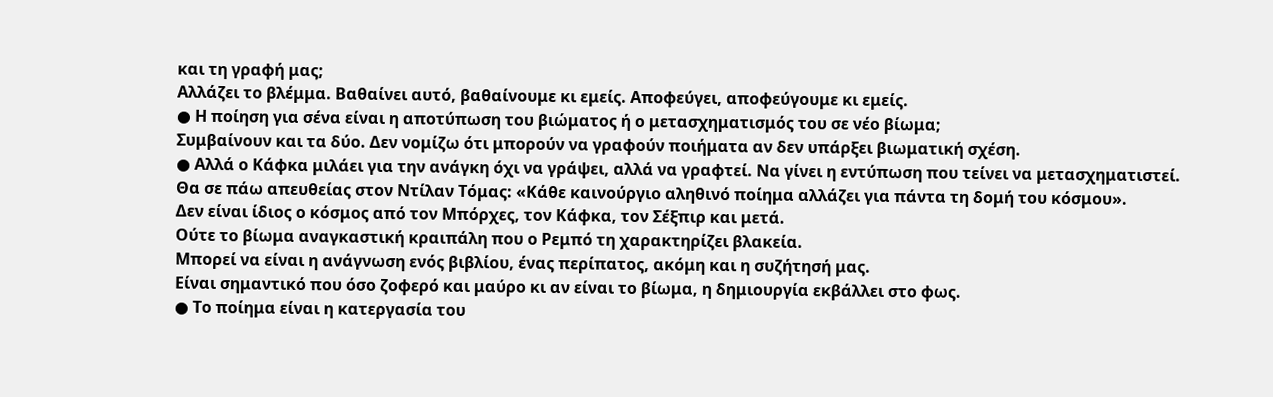και τη γραφή μας;
Αλλάζει το βλέμμα. Βαθαίνει αυτό, βαθαίνουμε κι εμείς. Αποφεύγει, αποφεύγουμε κι εμείς.
● Η ποίηση για σένα είναι η αποτύπωση του βιώματος ή ο μετασχηματισμός του σε νέο βίωμα;
Συμβαίνουν και τα δύο. Δεν νομίζω ότι μπορούν να γραφούν ποιήματα αν δεν υπάρξει βιωματική σχέση.
● Αλλά ο Κάφκα μιλάει για την ανάγκη όχι να γράψει, αλλά να γραφτεί. Να γίνει η εντύπωση που τείνει να μετασχηματιστεί.
Θα σε πάω απευθείας στον Ντίλαν Τόμας: «Κάθε καινούργιο αληθινό ποίημα αλλάζει για πάντα τη δομή του κόσμου».
Δεν είναι ίδιος ο κόσμος από τον Μπόρχες, τον Κάφκα, τον Σέξπιρ και μετά.
Ούτε το βίωμα αναγκαστική κραιπάλη που ο Ρεμπό τη χαρακτηρίζει βλακεία.
Μπορεί να είναι η ανάγνωση ενός βιβλίου, ένας περίπατος, ακόμη και η συζήτησή μας.
Είναι σημαντικό που όσο ζοφερό και μαύρο κι αν είναι το βίωμα, η δημιουργία εκβάλλει στο φως.
● Το ποίημα είναι η κατεργασία του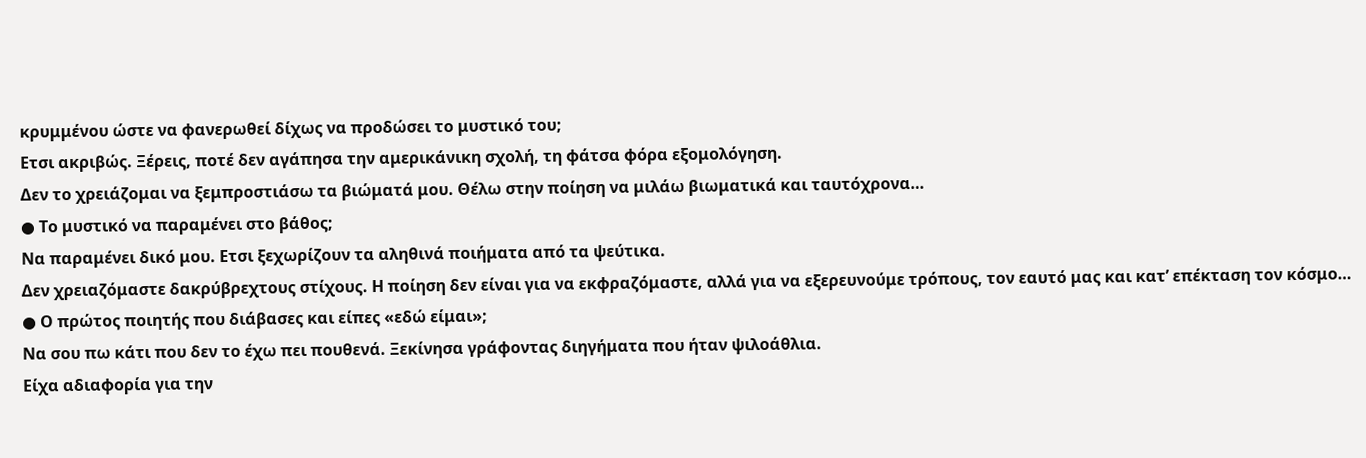κρυμμένου ώστε να φανερωθεί δίχως να προδώσει το μυστικό του;
Ετσι ακριβώς. Ξέρεις, ποτέ δεν αγάπησα την αμερικάνικη σχολή, τη φάτσα φόρα εξομολόγηση.
Δεν το χρειάζομαι να ξεμπροστιάσω τα βιώματά μου. Θέλω στην ποίηση να μιλάω βιωματικά και ταυτόχρονα…
● Το μυστικό να παραμένει στο βάθος;
Να παραμένει δικό μου. Ετσι ξεχωρίζουν τα αληθινά ποιήματα από τα ψεύτικα.
Δεν χρειαζόμαστε δακρύβρεχτους στίχους. Η ποίηση δεν είναι για να εκφραζόμαστε, αλλά για να εξερευνούμε τρόπους, τον εαυτό μας και κατ’ επέκταση τον κόσμο…
● Ο πρώτος ποιητής που διάβασες και είπες «εδώ είμαι»;
Να σου πω κάτι που δεν το έχω πει πουθενά. Ξεκίνησα γράφοντας διηγήματα που ήταν ψιλοάθλια.
Είχα αδιαφορία για την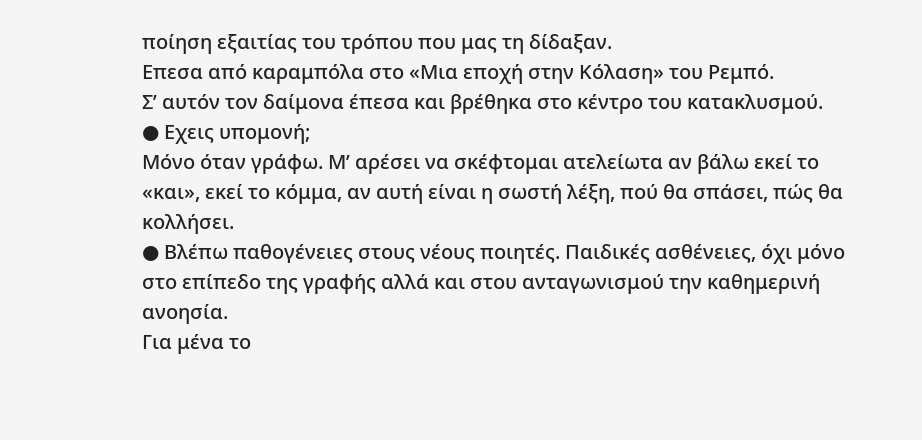ποίηση εξαιτίας του τρόπου που μας τη δίδαξαν.
Επεσα από καραμπόλα στο «Μια εποχή στην Κόλαση» του Ρεμπό.
Σ’ αυτόν τον δαίμονα έπεσα και βρέθηκα στο κέντρο του κατακλυσμού.
● Εχεις υπομονή;
Μόνο όταν γράφω. Μ’ αρέσει να σκέφτομαι ατελείωτα αν βάλω εκεί το «και», εκεί το κόμμα, αν αυτή είναι η σωστή λέξη, πού θα σπάσει, πώς θα κολλήσει.
● Βλέπω παθογένειες στους νέους ποιητές. Παιδικές ασθένειες, όχι μόνο στο επίπεδο της γραφής αλλά και στου ανταγωνισμού την καθημερινή ανοησία.
Για μένα το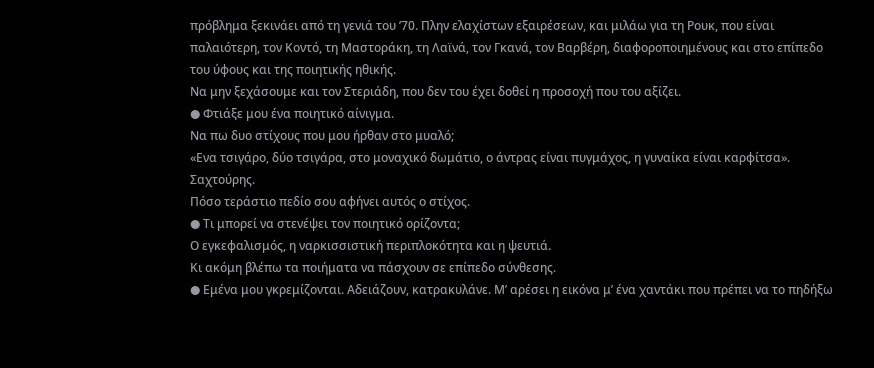πρόβλημα ξεκινάει από τη γενιά του ’70. Πλην ελαχίστων εξαιρέσεων, και μιλάω για τη Ρουκ, που είναι παλαιότερη, τον Κοντό, τη Μαστοράκη, τη Λαϊνά, τον Γκανά, τον Βαρβέρη, διαφοροποιημένους και στο επίπεδο του ύφους και της ποιητικής ηθικής.
Να μην ξεχάσουμε και τον Στεριάδη, που δεν του έχει δοθεί η προσοχή που του αξίζει.
● Φτιάξε μου ένα ποιητικό αίνιγμα.
Να πω δυο στίχους που μου ήρθαν στο μυαλό;
«Ενα τσιγάρο, δύο τσιγάρα, στο μοναχικό δωμάτιο, ο άντρας είναι πυγμάχος, η γυναίκα είναι καρφίτσα». Σαχτούρης.
Πόσο τεράστιο πεδίο σου αφήνει αυτός ο στίχος.
● Τι μπορεί να στενέψει τον ποιητικό ορίζοντα;
Ο εγκεφαλισμός, η ναρκισσιστική περιπλοκότητα και η ψευτιά.
Κι ακόμη βλέπω τα ποιήματα να πάσχουν σε επίπεδο σύνθεσης.
● Εμένα μου γκρεμίζονται. Αδειάζουν, κατρακυλάνε. Μ’ αρέσει η εικόνα μ’ ένα χαντάκι που πρέπει να το πηδήξω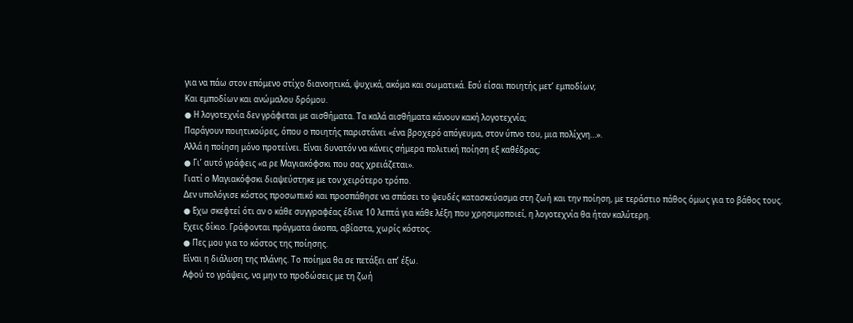για να πάω στον επόμενο στίχο διανοητικά, ψυχικά, ακόμα και σωματικά. Εσύ είσαι ποιητής μετ’ εμποδίων;
Και εμποδίων και ανώμαλου δρόμου.
● Η λογοτεχνία δεν γράφεται με αισθήματα. Τα καλά αισθήματα κάνουν κακή λογοτεχνία;
Παράγουν ποιητικούρες, όπου ο ποιητής παριστάνει «ένα βροχερό απόγευμα, στον ύπνο του, μια πολίχνη…».
Αλλά η ποίηση μόνο προτείνει. Είναι δυνατόν να κάνεις σήμερα πολιτική ποίηση εξ καθέδρας;
● Γι’ αυτό γράφεις «α ρε Μαγιακόφσκι που σας χρειάζεται».
Γιατί ο Μαγιακόφσκι διαψεύστηκε με τον χειρότερο τρόπο.
Δεν υπολόγισε κόστος προσωπικό και προσπάθησε να σπάσει το ψευδές κατασκεύασμα στη ζωή και την ποίηση, με τεράστιο πάθος όμως για το βάθος τους.
● Εχω σκεφτεί ότι αν ο κάθε συγγραφέας έδινε 10 λεπτά για κάθε λέξη που χρησιμοποιεί, η λογοτεχνία θα ήταν καλύτερη.
Εχεις δίκιο. Γράφονται πράγματα άκοπα, αβίαστα, χωρίς κόστος.
● Πες μου για το κόστος της ποίησης.
Είναι η διάλυση της πλάνης. Το ποίημα θα σε πετάξει απ’ έξω.
Αφού το γράψεις, να μην το προδώσεις με τη ζωή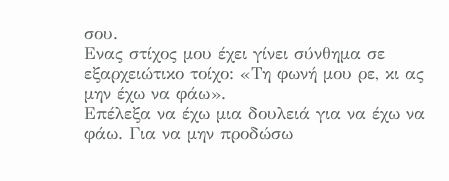σου.
Ενας στίχος μου έχει γίνει σύνθημα σε εξαρχειώτικο τοίχο: «Τη φωνή μου ρε, κι ας μην έχω να φάω».
Επέλεξα να έχω μια δουλειά για να έχω να φάω. Για να μην προδώσω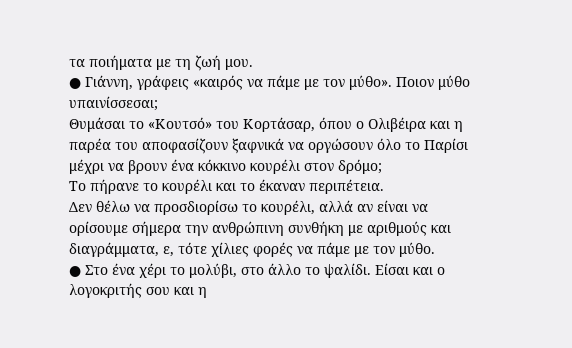τα ποιήματα με τη ζωή μου.
● Γιάννη, γράφεις «καιρός να πάμε με τον μύθο». Ποιον μύθο υπαινίσσεσαι;
Θυμάσαι το «Κουτσό» του Κορτάσαρ, όπου ο Ολιβέιρα και η παρέα του αποφασίζουν ξαφνικά να οργώσουν όλο το Παρίσι μέχρι να βρουν ένα κόκκινο κουρέλι στον δρόμο;
Το πήρανε το κουρέλι και το έκαναν περιπέτεια.
Δεν θέλω να προσδιορίσω το κουρέλι, αλλά αν είναι να ορίσουμε σήμερα την ανθρώπινη συνθήκη με αριθμούς και διαγράμματα, ε, τότε χίλιες φορές να πάμε με τον μύθο.
● Στο ένα χέρι το μολύβι, στο άλλο το ψαλίδι. Είσαι και ο λογοκριτής σου και η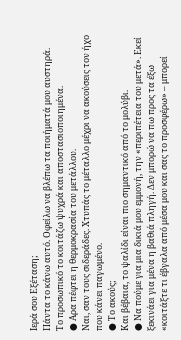Ιερά σου Εξέταση;
Πάντα το κάνω αυτό. Οφείλω να βλέπω τα ποιήματά μου αυστηρά.
Το προσωπικό το κοιτάζω ψυχρά και αποστασιοποιημένα.
● Αρα πέφτει η θερμοκρασία του μετάλλου.
Ναι, σαν τους σιδεράδες. Χτυπάς το μέταλλο μέχρι να ακούσεις τον ήχο που κάνει παγωμένο.
● Το ακούς;
Και βέβαια, το ψαλίδι είναι πιο σημαντικό από το μολύβι.
● Να πούμε για μια δικιά μου εμμονή, την «περιπέτεια του μετά». Εκεί ξεκινάει για μένα η βαθιά πληγή. Δεν μπορώ να πω προς τα έξω «κοιτάξτε τι έβγαλα από μέσα μου και σας το προσφέρω» – μπορεί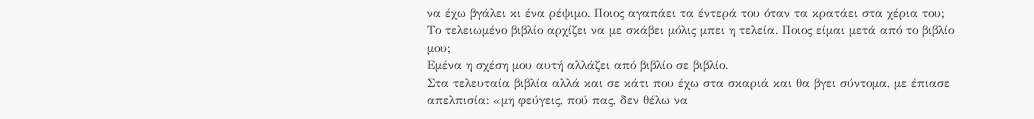να έχω βγάλει κι ένα ρέψιμο. Ποιος αγαπάει τα έντερά του όταν τα κρατάει στα χέρια του; Το τελειωμένο βιβλίο αρχίζει να με σκάβει μόλις μπει η τελεία. Ποιος είμαι μετά από το βιβλίο μου;
Εμένα η σχέση μου αυτή αλλάζει από βιβλίο σε βιβλίο.
Στα τελευταία βιβλία αλλά και σε κάτι που έχω στα σκαριά και θα βγει σύντομα, με έπιασε απελπισία: «μη φεύγεις, πού πας, δεν θέλω να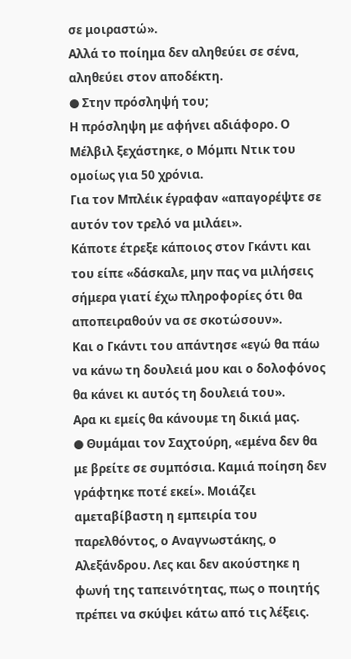σε μοιραστώ».
Αλλά το ποίημα δεν αληθεύει σε σένα, αληθεύει στον αποδέκτη.
● Στην πρόσληψή του;
Η πρόσληψη με αφήνει αδιάφορο. Ο Μέλβιλ ξεχάστηκε, ο Μόμπι Ντικ του ομοίως για 50 χρόνια.
Για τον Μπλέικ έγραφαν «απαγορέψτε σε αυτόν τον τρελό να μιλάει».
Κάποτε έτρεξε κάποιος στον Γκάντι και του είπε «δάσκαλε, μην πας να μιλήσεις σήμερα γιατί έχω πληροφορίες ότι θα αποπειραθούν να σε σκοτώσουν».
Και ο Γκάντι του απάντησε «εγώ θα πάω να κάνω τη δουλειά μου και ο δολοφόνος θα κάνει κι αυτός τη δουλειά του».
Αρα κι εμείς θα κάνουμε τη δικιά μας.
● Θυμάμαι τον Σαχτούρη, «εμένα δεν θα με βρείτε σε συμπόσια. Καμιά ποίηση δεν γράφτηκε ποτέ εκεί». Μοιάζει αμεταβίβαστη η εμπειρία του παρελθόντος, ο Αναγνωστάκης, ο Αλεξάνδρου. Λες και δεν ακούστηκε η φωνή της ταπεινότητας, πως ο ποιητής πρέπει να σκύψει κάτω από τις λέξεις.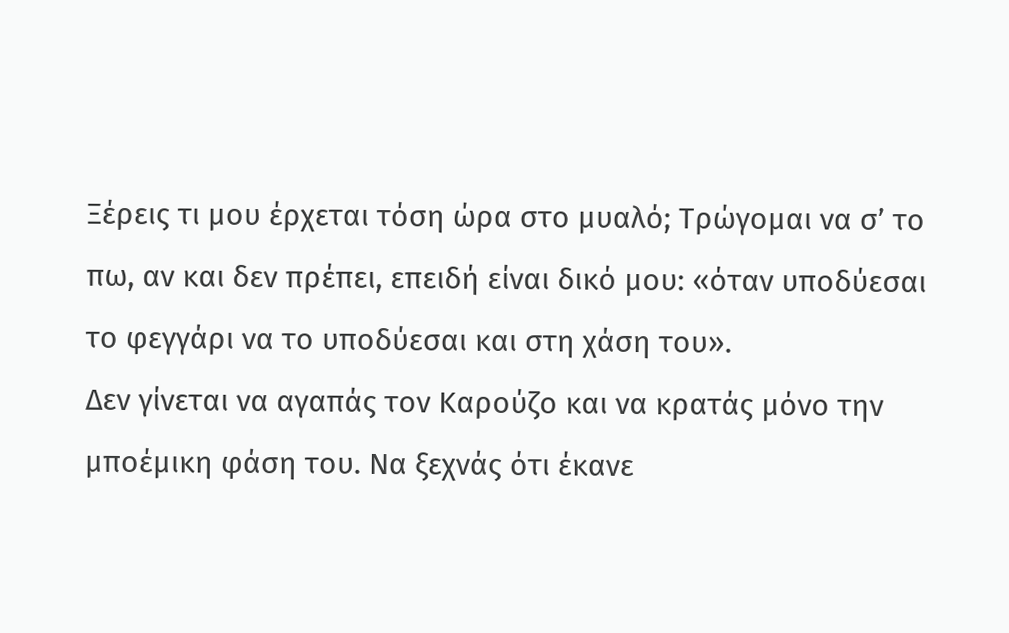Ξέρεις τι μου έρχεται τόση ώρα στο μυαλό; Τρώγομαι να σ’ το πω, αν και δεν πρέπει, επειδή είναι δικό μου: «όταν υποδύεσαι το φεγγάρι να το υποδύεσαι και στη χάση του».
Δεν γίνεται να αγαπάς τον Καρούζο και να κρατάς μόνο την μποέμικη φάση του. Να ξεχνάς ότι έκανε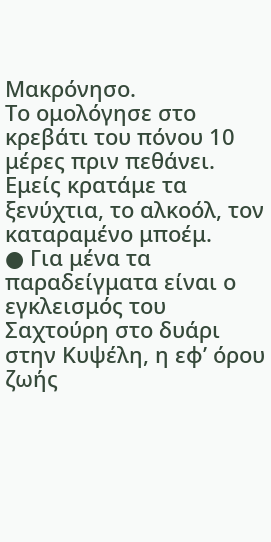Μακρόνησο.
Το ομολόγησε στο κρεβάτι του πόνου 10 μέρες πριν πεθάνει. Εμείς κρατάμε τα ξενύχτια, το αλκοόλ, τον καταραμένο μποέμ.
● Για μένα τα παραδείγματα είναι ο εγκλεισμός του Σαχτούρη στο δυάρι στην Κυψέλη, η εφ’ όρου ζωής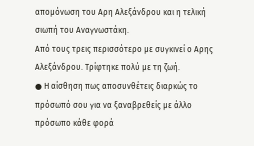απομόνωση του Αρη Αλεξάνδρου και η τελική σιωπή του Αναγνωστάκη.
Από τους τρεις περισσότερο με συγκινεί ο Αρης Αλεξάνδρου. Τρίφτηκε πολύ με τη ζωή.
● Η αίσθηση πως αποσυνθέτεις διαρκώς το πρόσωπό σου για να ξαναβρεθείς με άλλο πρόσωπο κάθε φορά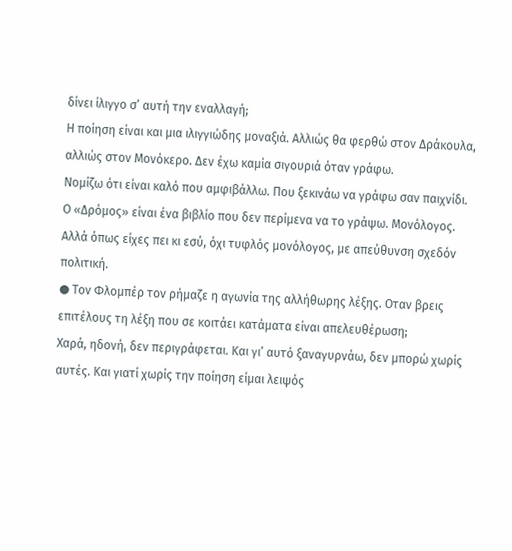δίνει ίλιγγο σ’ αυτή την εναλλαγή;
Η ποίηση είναι και μια ιλιγγιώδης μοναξιά. Αλλιώς θα φερθώ στον Δράκουλα, αλλιώς στον Μονόκερο. Δεν έχω καμία σιγουριά όταν γράφω.
Νομίζω ότι είναι καλό που αμφιβάλλω. Που ξεκινάω να γράφω σαν παιχνίδι.
Ο «Δρόμος» είναι ένα βιβλίο που δεν περίμενα να το γράψω. Μονόλογος.
Αλλά όπως είχες πει κι εσύ, όχι τυφλός μονόλογος, με απεύθυνση σχεδόν πολιτική.
● Τον Φλομπέρ τον ρήμαζε η αγωνία της αλλήθωρης λέξης. Οταν βρεις επιτέλους τη λέξη που σε κοιτάει κατάματα είναι απελευθέρωση;
Χαρά, ηδονή, δεν περιγράφεται. Και γι’ αυτό ξαναγυρνάω, δεν μπορώ χωρίς αυτές. Και γιατί χωρίς την ποίηση είμαι λειψός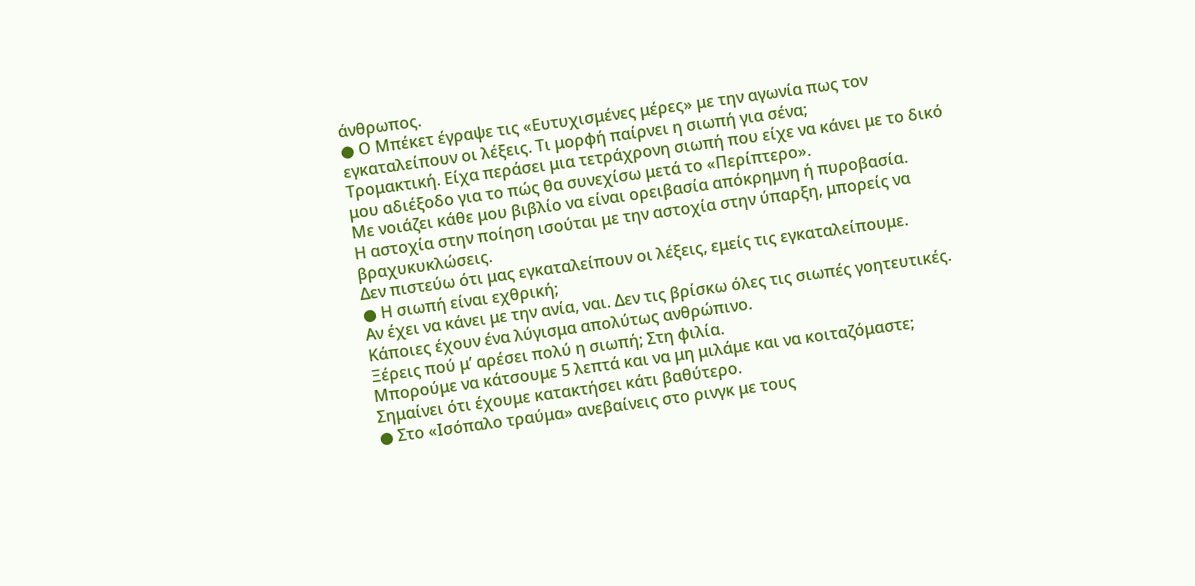άνθρωπος.
● Ο Μπέκετ έγραψε τις «Ευτυχισμένες μέρες» με την αγωνία πως τον εγκαταλείπουν οι λέξεις. Τι μορφή παίρνει η σιωπή για σένα;
Τρομακτική. Είχα περάσει μια τετράχρονη σιωπή που είχε να κάνει με το δικό μου αδιέξοδο για το πώς θα συνεχίσω μετά το «Περίπτερο».
Με νοιάζει κάθε μου βιβλίο να είναι ορειβασία απόκρημνη ή πυροβασία.
Η αστοχία στην ποίηση ισούται με την αστοχία στην ύπαρξη, μπορείς να βραχυκυκλώσεις.
Δεν πιστεύω ότι μας εγκαταλείπουν οι λέξεις, εμείς τις εγκαταλείπουμε.
● Η σιωπή είναι εχθρική;
Αν έχει να κάνει με την ανία, ναι. Δεν τις βρίσκω όλες τις σιωπές γοητευτικές.
Κάποιες έχουν ένα λύγισμα απολύτως ανθρώπινο.
Ξέρεις πού μ’ αρέσει πολύ η σιωπή; Στη φιλία.
Μπορούμε να κάτσουμε 5 λεπτά και να μη μιλάμε και να κοιταζόμαστε; Σημαίνει ότι έχουμε κατακτήσει κάτι βαθύτερο.
● Στο «Ισόπαλο τραύμα» ανεβαίνεις στο ρινγκ με τους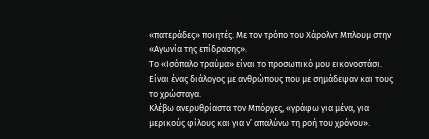«πατεράδες» ποιητές. Με τον τρόπο του Χάρολντ Μπλουμ στην «Αγωνία της επίδρασης».
Το «Ισόπαλο τραύμα» είναι το προσωπικό μου εικονοστάσι. Είναι ένας διάλογος με ανθρώπους που με σημάδεψαν και τους το χρώσταγα.
Κλέβω ανερυθρίαστα τον Μπόρχες, «γράφω για μένα, για μερικούς φίλους και για ν’ απαλύνω τη ροή του χρόνου».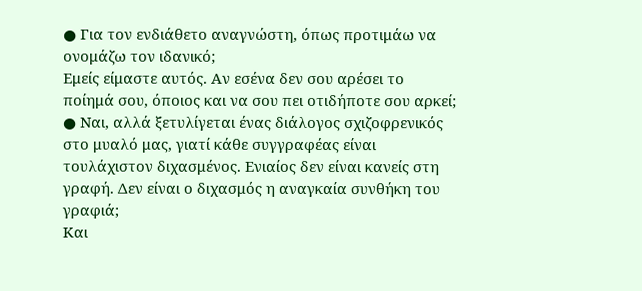● Για τον ενδιάθετο αναγνώστη, όπως προτιμάω να ονομάζω τον ιδανικό;
Εμείς είμαστε αυτός. Αν εσένα δεν σου αρέσει το ποίημά σου, όποιος και να σου πει οτιδήποτε σου αρκεί;
● Ναι, αλλά ξετυλίγεται ένας διάλογος σχιζοφρενικός στο μυαλό μας, γιατί κάθε συγγραφέας είναι τουλάχιστον διχασμένος. Ενιαίος δεν είναι κανείς στη γραφή. Δεν είναι ο διχασμός η αναγκαία συνθήκη του γραφιά;
Και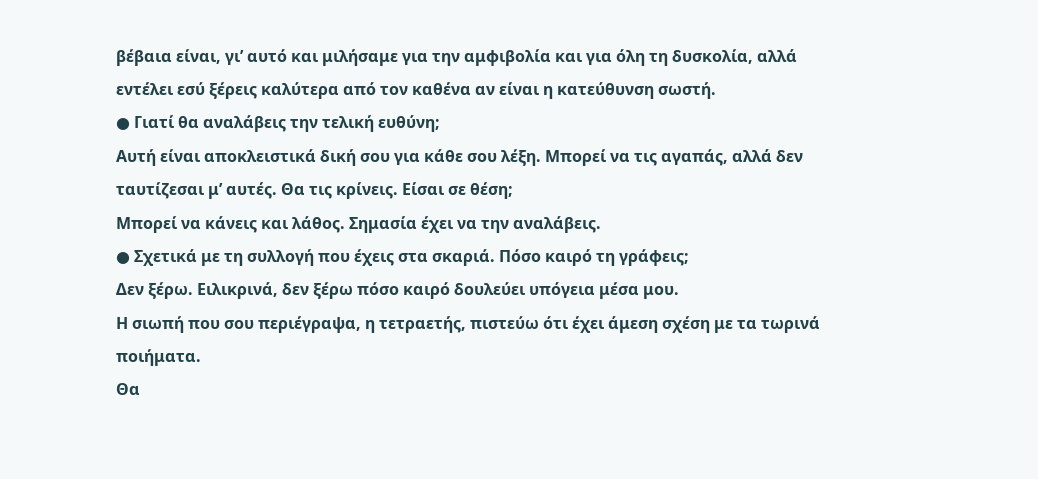βέβαια είναι, γι’ αυτό και μιλήσαμε για την αμφιβολία και για όλη τη δυσκολία, αλλά εντέλει εσύ ξέρεις καλύτερα από τον καθένα αν είναι η κατεύθυνση σωστή.
● Γιατί θα αναλάβεις την τελική ευθύνη;
Αυτή είναι αποκλειστικά δική σου για κάθε σου λέξη. Μπορεί να τις αγαπάς, αλλά δεν ταυτίζεσαι μ’ αυτές. Θα τις κρίνεις. Είσαι σε θέση;
Μπορεί να κάνεις και λάθος. Σημασία έχει να την αναλάβεις.
● Σχετικά με τη συλλογή που έχεις στα σκαριά. Πόσο καιρό τη γράφεις;
Δεν ξέρω. Ειλικρινά, δεν ξέρω πόσο καιρό δουλεύει υπόγεια μέσα μου.
Η σιωπή που σου περιέγραψα, η τετραετής, πιστεύω ότι έχει άμεση σχέση με τα τωρινά ποιήματα.
Θα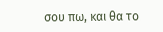σου πω, και θα το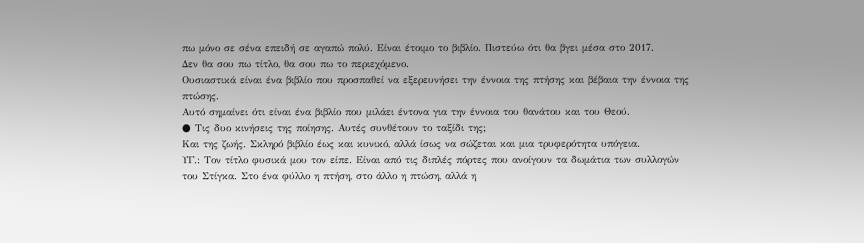πω μόνο σε σένα επειδή σε αγαπώ πολύ. Είναι έτοιμο το βιβλίο. Πιστεύω ότι θα βγει μέσα στο 2017.
Δεν θα σου πω τίτλο, θα σου πω το περιεχόμενο.
Ουσιαστικά είναι ένα βιβλίο που προσπαθεί να εξερευνήσει την έννοια της πτήσης και βέβαια την έννοια της πτώσης.
Αυτό σημαίνει ότι είναι ένα βιβλίο που μιλάει έντονα για την έννοια του θανάτου και του Θεού.
● Τις δυο κινήσεις της ποίησης. Αυτές συνθέτουν το ταξίδι της;
Και της ζωής. Σκληρό βιβλίο έως και κυνικό, αλλά ίσως να σώζεται και μια τρυφερότητα υπόγεια.
ΥΓ.: Τον τίτλο φυσικά μου τον είπε. Είναι από τις διπλές πόρτες που ανοίγουν τα δωμάτια των συλλογών του Στίγκα. Στο ένα φύλλο η πτήση, στο άλλο η πτώση, αλλά η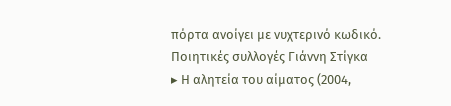πόρτα ανοίγει με νυχτερινό κωδικό.
Ποιητικές συλλογές Γιάννη Στίγκα
▸ Η αλητεία του αίματος (2004,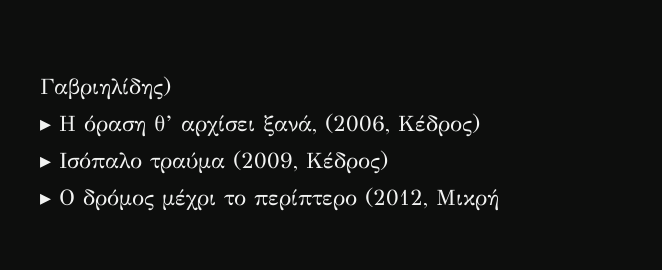Γαβριηλίδης)
▸ Η όραση θ’ αρχίσει ξανά, (2006, Κέδρος)
▸ Ισόπαλο τραύμα (2009, Κέδρος)
▸ Ο δρόμος μέχρι το περίπτερο (2012, Μικρή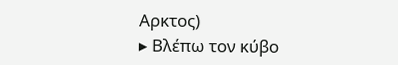Αρκτος)
▸ Βλέπω τον κύβο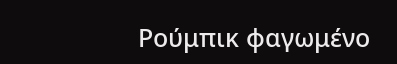Ρούμπικ φαγωμένο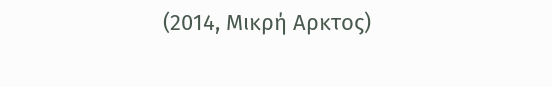(2014, Μικρή Αρκτος)